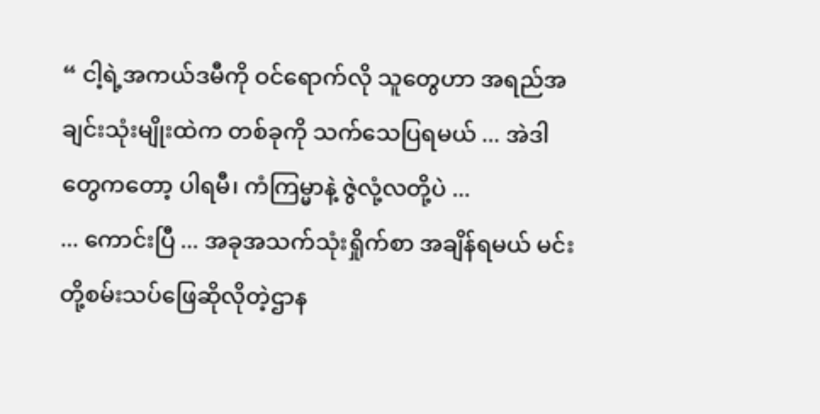“ ငါ့ရဲ့အကယ်ဒမီကို ဝင်ရောက်လို သူတွေဟာ အရည်အချင်းသုံးမျိုးထဲက တစ်ခုကို သက်သေပြရမယ် ... အဲဒါတွေကတော့ ပါရမီ၊ ကံကြမ္မာနဲ့ ဇွဲလုံ့လတို့ပဲ ...
... ကောင်းပြီ ... အခုအသက်သုံးရှိုက်စာ အချိန်ရမယ် မင်းတို့စမ်းသပ်ဖြေဆိုလိုတဲ့ဌာန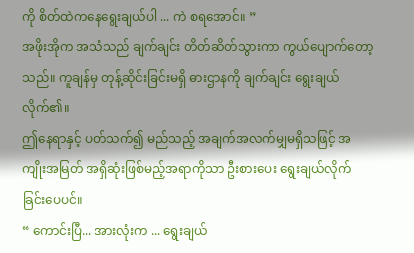ကို စိတ်ထဲကနေရွေးချယ်ပါ ... ကဲ စရအောင်။ ”
အဖိုးအိုက အသံသည် ချက်ချင်း တိတ်ဆိတ်သွားကာ ကွယ်ပျောက်တော့သည်။ ကူချန်မှ တုန့်ဆိုင်းခြင်းမရှိ ဓားဌာနကို ချက်ချင်း ရွေးချယ်လိုက်၏။
ဤနေရာနှင့် ပတ်သက်၍ မည်သည့် အချက်အလက်မျှမရှိသဖြင့် အကျိုးအမြတ် အရှိဆုံးဖြစ်မည့်အရာကိုသာ ဦးစားပေး ရွေးချယ်လိုက်ခြင်းပေပင်။
“ ကောင်းပြီ... အားလုံးက ... ရွေးချယ်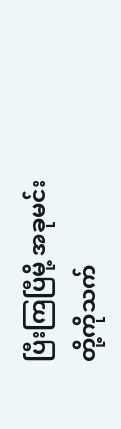ပြီးကြပြီမို့ အခုမင်းတို့ကိုသက်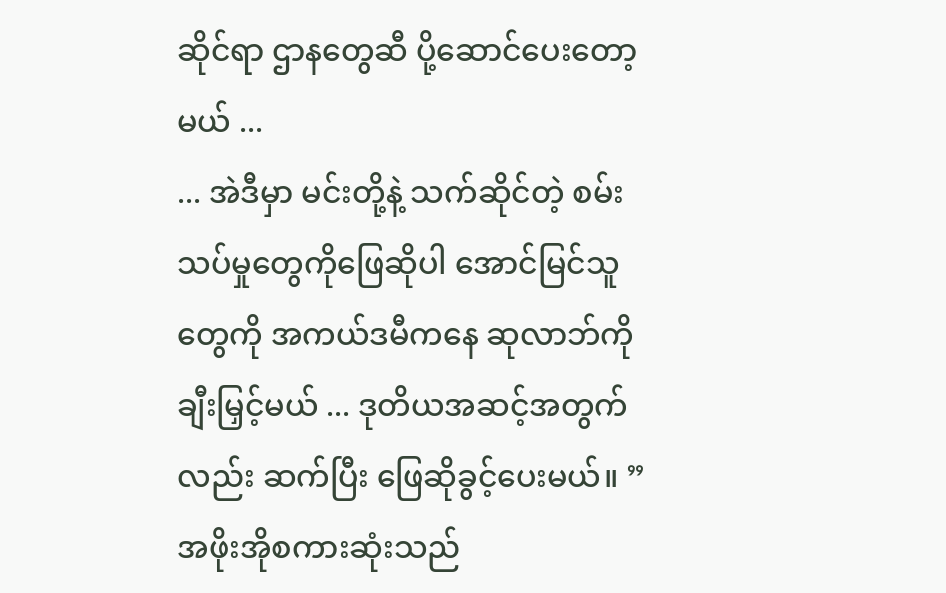ဆိုင်ရာ ဌာနတွေဆီ ပို့ဆောင်ပေးတော့မယ် ...
... အဲဒီမှာ မင်းတို့နဲ့ သက်ဆိုင်တဲ့ စမ်းသပ်မှုတွေကိုဖြေဆိုပါ အောင်မြင်သူတွေကို အကယ်ဒမီကနေ ဆုလာဘ်ကို ချီးမြှင့်မယ် ... ဒုတိယအဆင့်အတွက်လည်း ဆက်ပြီး ဖြေဆိုခွင့်ပေးမယ်။ ”
အဖိုးအိုစကားဆုံးသည်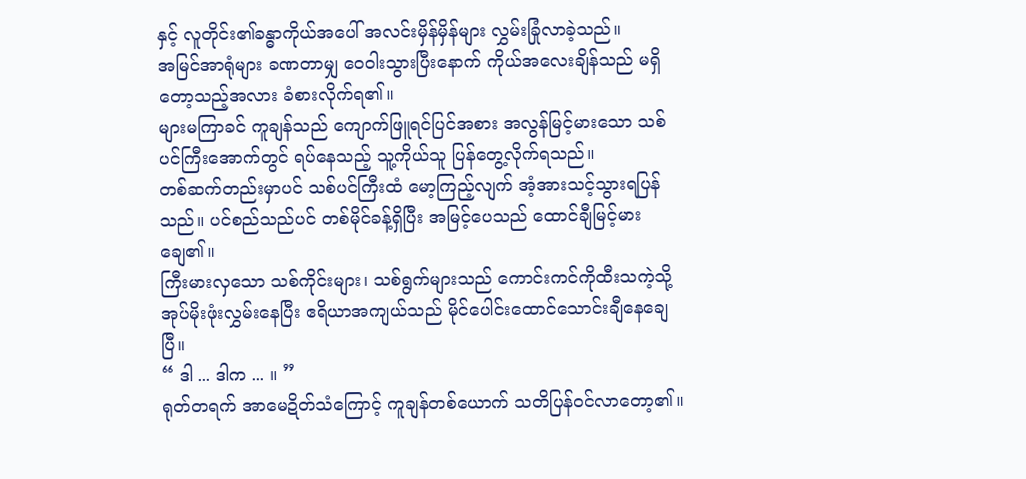နှင့် လူတိုင်း၏ခန္ဓာကိုယ်အပေါ် အလင်းမှိန်မှိန်များ လွှမ်းခြုံလာခဲ့သည်။
အမြင်အာရုံများ ခဏတာမျှ ဝေဝါးသွားပြီးနောက် ကိုယ်အလေးချိန်သည် မရှိတော့သည့်အလား ခံစားလိုက်ရ၏။
များမကြာခင် ကူချန်သည် ကျောက်ဖြူရင်ပြင်အစား အလွန်မြင့်မားသော သစ်ပင်ကြီးအောက်တွင် ရပ်နေသည့် သူ့ကိုယ်သူ ပြန်တွေ့လိုက်ရသည်။
တစ်ဆက်တည်းမှာပင် သစ်ပင်ကြီးထံ မော့ကြည့်လျက် အံ့အားသင့်သွားရပြန်သည်။ ပင်စည်သည်ပင် တစ်မိုင်ခန့်ရှိပြီး အမြင့်ပေသည် ထောင်ချီမြင့်မားချေ၏။
ကြီးမားလှသော သစ်ကိုင်းများ၊ သစ်ရွက်များသည် ကောင်းကင်ကိုထီးသကဲ့သို့ အုပ်မိုးဖုံးလွှမ်းနေပြီး ဧရိယာအကျယ်သည် မိုင်ပေါင်းထောင်သောင်းချီနေချေပြီ။
“ ဒါ ... ဒါက ... ။ ”
ရုတ်တရက် အာမေဍိတ်သံကြောင့် ကူချန်တစ်ယောက် သတိပြန်ဝင်လာတော့၏။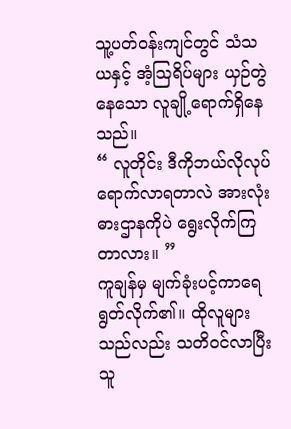သူ့ပတ်ဝန်းကျင်တွင် သံသယနှင့် အံ့ဩရိပ်များ ယှဉ်တွဲနေသော လူချို့ရောက်ရှိနေသည်။
“ လူတိုင်း ဒီကိုဘယ်လိုလုပ် ရောက်လာရတာလဲ အားလုံးဓားဌာနကိုပဲ ရွေးလိုက်ကြတာလား။ ”
ကူချန်မှ မျက်ခုံးပင့်ကာရေရွတ်လိုက်၏။ ထိုလူများသည်လည်း သတိဝင်လာပြီး သူ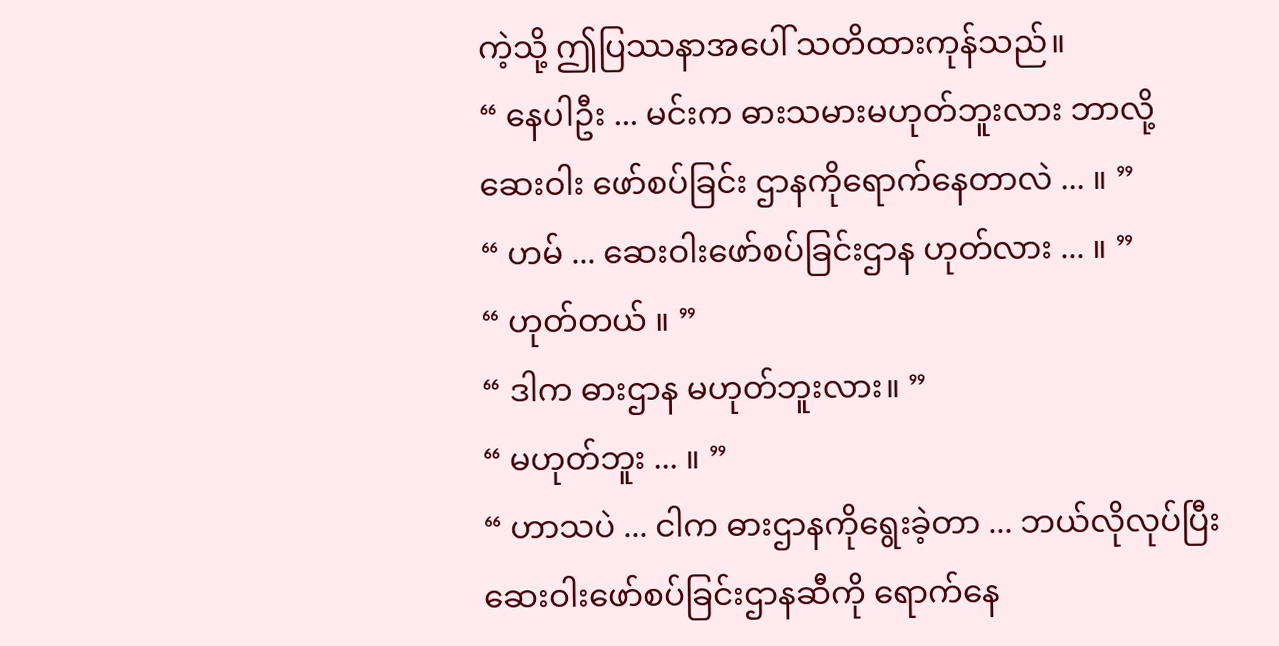ကဲ့သို့ ဤပြဿနာအပေါ် သတိထားကုန်သည်။
“ နေပါဦး ... မင်းက ဓားသမားမဟုတ်ဘူးလား ဘာလို့ ဆေးဝါး ဖော်စပ်ခြင်း ဌာနကိုရောက်နေတာလဲ ... ။ ”
“ ဟမ် ... ဆေးဝါးဖော်စပ်ခြင်းဌာန ဟုတ်လား ... ။ ”
“ ဟုတ်တယ် ။ ”
“ ဒါက ဓားဌာန မဟုတ်ဘူးလား။ ”
“ မဟုတ်ဘူး ... ။ ”
“ ဟာသပဲ ... ငါက ဓားဌာနကိုရွေးခဲ့တာ ... ဘယ်လိုလုပ်ပြီး ဆေးဝါးဖော်စပ်ခြင်းဌာနဆီကို ရောက်နေ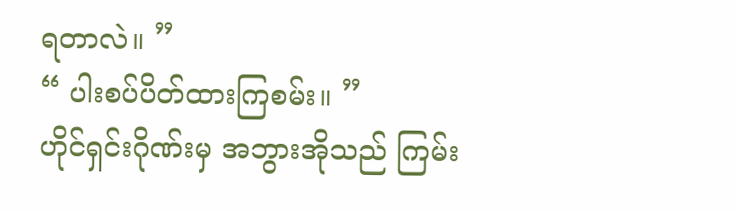ရတာလဲ။ ”
“ ပါးစပ်ပိတ်ထားကြစမ်း။ ”
ဟိုင်ရှင်းဂိုဏ်းမှ အဘွားအိုသည် ကြမ်း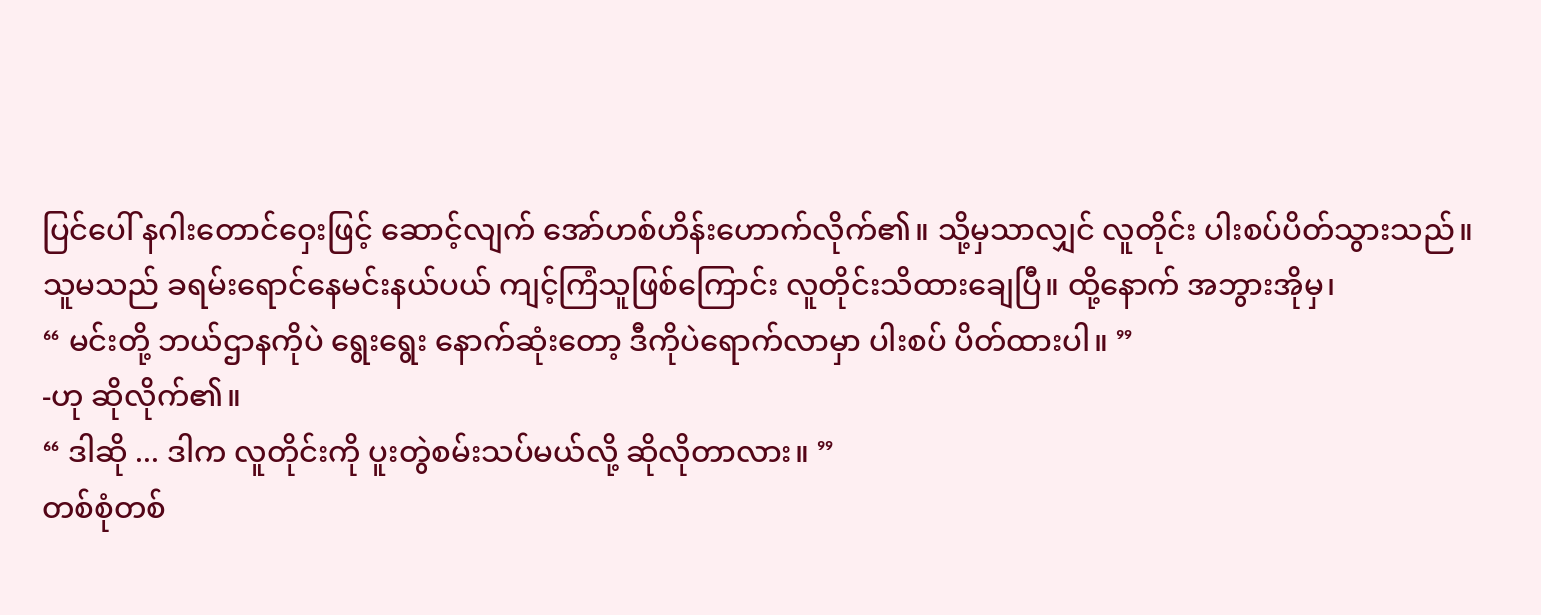ပြင်ပေါ် နဂါးတောင်ဝှေးဖြင့် ဆောင့်လျက် အော်ဟစ်ဟိန်းဟောက်လိုက်၏။ သို့မှသာလျှင် လူတိုင်း ပါးစပ်ပိတ်သွားသည်။
သူမသည် ခရမ်းရောင်နေမင်းနယ်ပယ် ကျင့်ကြံသူဖြစ်ကြောင်း လူတိုင်းသိထားချေပြီ။ ထို့နောက် အဘွားအိုမှ၊
“ မင်းတို့ ဘယ်ဌာနကိုပဲ ရွေးရွေး နောက်ဆုံးတော့ ဒီကိုပဲရောက်လာမှာ ပါးစပ် ပိတ်ထားပါ။ ”
-ဟု ဆိုလိုက်၏။
“ ဒါဆို ... ဒါက လူတိုင်းကို ပူးတွဲစမ်းသပ်မယ်လို့ ဆိုလိုတာလား။ ”
တစ်စုံတစ်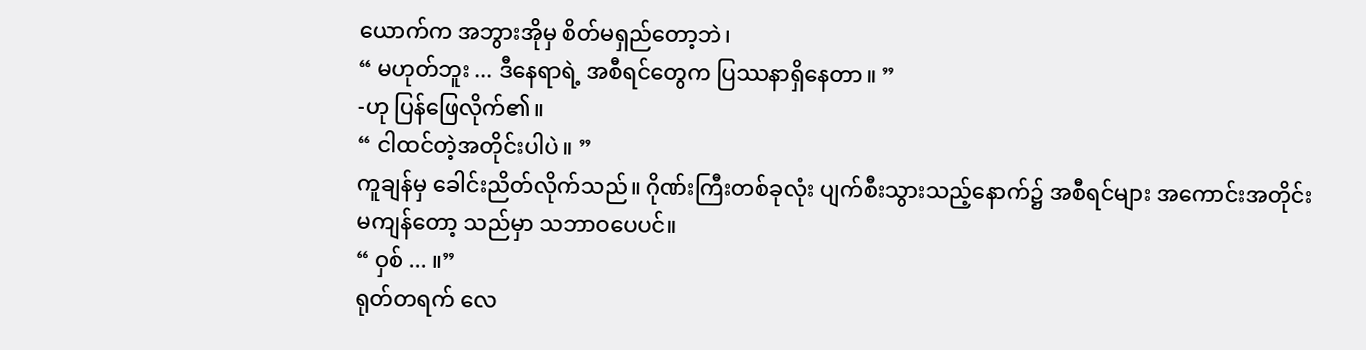ယောက်က အဘွားအိုမှ စိတ်မရှည်တော့ဘဲ၊
“ မဟုတ်ဘူး ... ဒီနေရာရဲ့ အစီရင်တွေက ပြဿနာရှိနေတာ။ ”
-ဟု ပြန်ဖြေလိုက်၏။
“ ငါထင်တဲ့အတိုင်းပါပဲ။ ”
ကူချန်မှ ခေါင်းညိတ်လိုက်သည်။ ဂိုဏ်းကြီးတစ်ခုလုံး ပျက်စီးသွားသည့်နောက်၌ အစီရင်များ အကောင်းအတိုင်း မကျန်တော့ သည်မှာ သဘာဝပေပင်။
“ ဝှစ် ... ။”
ရုတ်တရက် လေ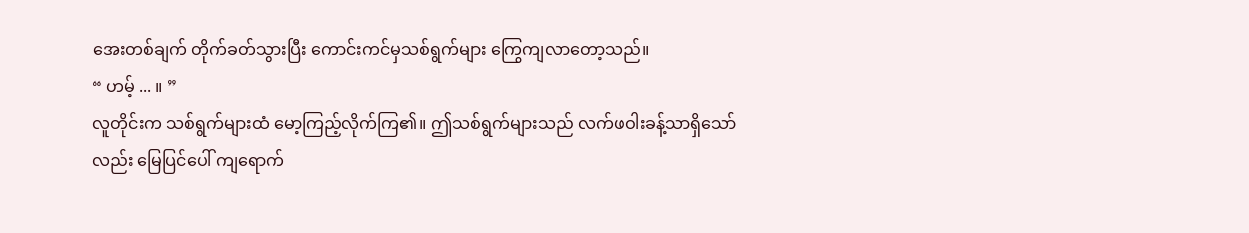အေးတစ်ချက် တိုက်ခတ်သွားပြီး ကောင်းကင်မှသစ်ရွက်များ ကြွေကျလာတော့သည်။
“ ဟမ့် ... ။ ”
လူတိုင်းက သစ်ရွက်များထံ မော့ကြည့်လိုက်ကြ၏။ ဤသစ်ရွက်များသည် လက်ဖဝါးခန့်သာရှိသော်လည်း မြေပြင်ပေါ် ကျရောက်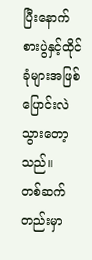ပြီးနောက် စားပွဲနှင့်ထိုင်ခုံများအဖြစ် ပြောင်းလဲသွားတော့သည်။
တစ်ဆက်တည်းမှာ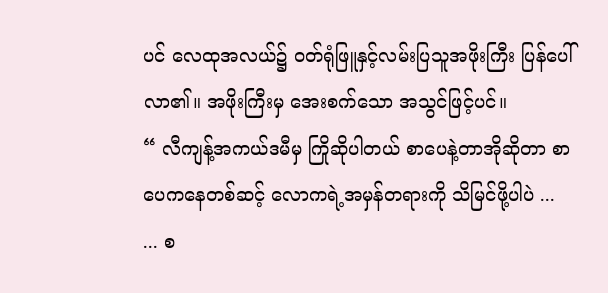ပင် လေထုအလယ်၌ ဝတ်ရုံဖြူနှင့်လမ်းပြသူအဖိုးကြီး ပြန်ပေါ်လာ၏။ အဖိုးကြီးမှ အေးစက်သော အသွင်ဖြင့်ပင်။
“ လီကျန့်အကယ်ဒမီမှ ကြိုဆိုပါတယ် စာပေနဲ့တာအိုဆိုတာ စာပေကနေတစ်ဆင့် လောကရဲ့အမှန်တရားကို သိမြင်ဖို့ပါပဲ ...
... စ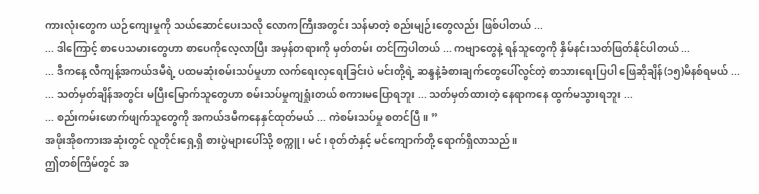ကားလုံးတွေက ယဉ်ကျေးမှုကို သယ်ဆောင်ပေးသလို လောကကြီးအတွင်း သန်မာတဲ့ စည်းမျဉ်းတွေလည်း ဖြစ်ပါတယ် ...
... ဒါကြောင့် စာပေသမားတွေဟာ စာပေကိုလေ့လာပြီး အမှန်တရားကို မှတ်တမ်း တင်ကြပါတယ် ... ကဗျာတွေနဲ့ ရန်သူတွေကို နှိမ်နင်းသတ်ဖြတ်နိုင်ပါတယ် ...
... ဒီကနေ့ လီကျန့်အကယ်ဒမီရဲ့ ပထမဆုံးစမ်းသပ်မှုဟာ လက်ရေးလှရေးခြင်းပဲ မင်းတို့ရဲ့ ဆန္ဒနဲ့ခံစားချက်တွေပေါ်လွင်တဲ့ စာသားရေးပြပါ ဖြေဆိုချိန်(၁၅)မိနစ်ရမယ် ...
... သတ်မှတ်ချိန်အတွင်း မပြီးမြောက်သူတွေဟာ စမ်းသပ်မှုကျရှုံးတယ် စကားမပြောရဘူး ... သတ်မှတ်ထားတဲ့ နေရာကနေ ထွက်မသွားရဘူး ...
... စည်းကမ်းဖောက်ဖျက်သူတွေကို အကယ်ဒမီကနေနှင်ထုတ်မယ် ... ကဲစမ်းသပ်မှု စတင်ပြီ။ ”
အဖိုးအိုစကားအဆုံးတွင် လူတိုင်းရှေ့ရှိ စားပွဲများပေါ်သို့ စက္ကူ၊ မင်၊ စုတ်တံနှင့် မင်ကျောက်တို့ ရောက်ရှိလာသည်။
ဤတစ်ကြိမ်တွင် အ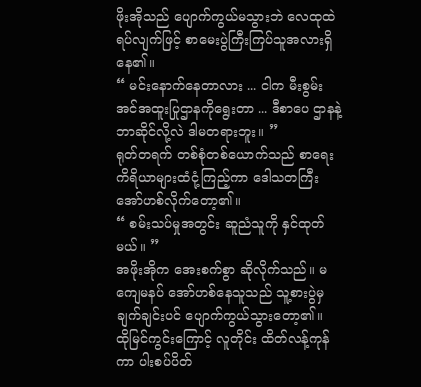ဖိုးအိုသည် ပျောက်ကွယ်မသွားဘဲ လေထုထဲရပ်လျက်ဖြင့် စာမေးပွဲကြီးကြပ်သူအလားရှိနေ၏။
“ မင်းနောက်နေတာလား ... ငါက မီးစွမ်းအင်အထူးပြုဌာနကိုရွေးတာ ... ဒီစာပေ ဌာနနဲ့ ဘာဆိုင်လို့လဲ ဒါမတရားဘူး။ ”
ရုတ်တရက် တစ်စုံတစ်ယောက်သည် စာရေးကိရိယာများထံငုံ့ကြည့်ကာ ဒေါသတကြီး အော်ဟစ်လိုက်တော့၏။
“ စမ်းသပ်မှုအတွင်း ဆူညံသူကို နှင်ထုတ်မယ်။ ”
အဖိုးအိုက အေးစက်စွာ ဆိုလိုက်သည်။ မကျေမနပ် အော်ဟစ်နေသူသည် သူ့စားပွဲမှ ချက်ချင်းပင် ပျောက်ကွယ်သွားတော့၏။
ထိုမြင်ကွင်းကြောင့် လူတိုင်း ထိတ်လန့်ကုန်ကာ ပါးစပ်ပိတ်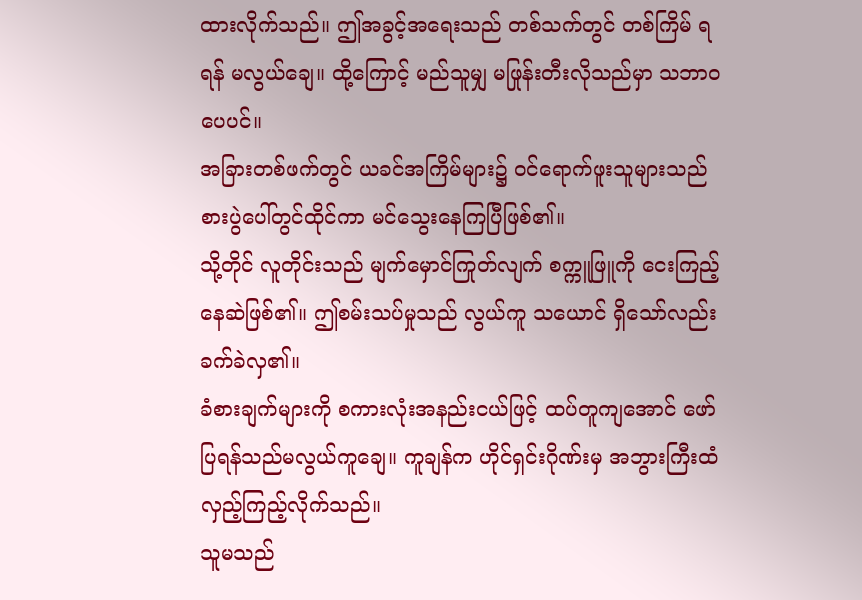ထားလိုက်သည်။ ဤအခွင့်အရေးသည် တစ်သက်တွင် တစ်ကြိမ် ရရန် မလွယ်ချေ။ ထို့ကြောင့် မည်သူမျှ မဖြုန်းတီးလိုသည်မှာ သဘာဝပေပင်။
အခြားတစ်ဖက်တွင် ယခင်အကြိမ်များ၌ ဝင်ရောက်ဖူးသူများသည် စားပွဲပေါ်တွင်ထိုင်ကာ မင်သွေးနေကြပြီဖြစ်၏။
သို့တိုင် လူတိုင်းသည် မျက်မှောင်ကြုတ်လျက် စက္ကူဖြူကို ငေးကြည့် နေဆဲဖြစ်၏။ ဤစမ်းသပ်မှုသည် လွယ်ကူ သယောင် ရှိသော်လည်း ခက်ခဲလှ၏။
ခံစားချက်များကို စကားလုံးအနည်းငယ်ဖြင့် ထပ်တူကျအောင် ဖော်ပြရန်သည်မလွယ်ကူချေ။ ကူချန်က ဟိုင်ရှင်းဂိုဏ်းမှ အဘွားကြီးထံ လှည့်ကြည့်လိုက်သည်။
သူမသည်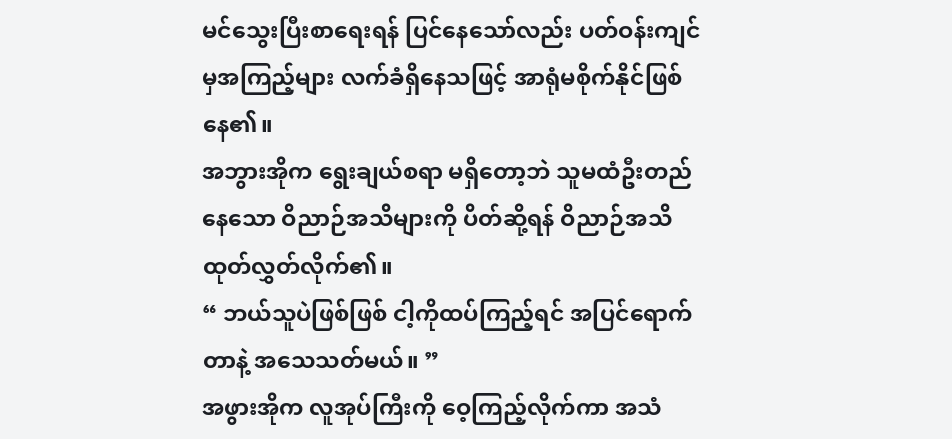မင်သွေးပြီးစာရေးရန် ပြင်နေသော်လည်း ပတ်ဝန်းကျင်မှအကြည့်များ လက်ခံရှိနေသဖြင့် အာရုံမစိုက်နိုင်ဖြစ်နေ၏။
အဘွားအိုက ရွေးချယ်စရာ မရှိတော့ဘဲ သူမထံဦးတည်နေသော ဝိညာဉ်အသိများကို ပိတ်ဆို့ရန် ဝိညာဉ်အသိထုတ်လွှတ်လိုက်၏။
“ ဘယ်သူပဲဖြစ်ဖြစ် ငါ့ကိုထပ်ကြည့်ရင် အပြင်ရောက်တာနဲ့ အသေသတ်မယ်။ ”
အဖွားအိုက လူအုပ်ကြီးကို ဝေ့ကြည့်လိုက်ကာ အသံ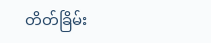တိတ်ခြိမ်း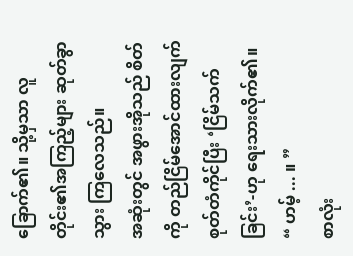ခြောက်၏။ သို့မှသာ လူတိုင်း၏အကြည့်များ ဆုတ်ခွာသွား ကြလေသည်။
အဆုံးတွင် အဖွားအိုသည် စိတ်ကို တည်ငြိမ်အောင်ထားလျက် စုတ်တံကိုင်ပြီး ‘ငြိမ်သက်ခြင်း’-ဟု ရေးသားလိုက်၏။
“ ဟမ့် ... ။ ”
စာလုံး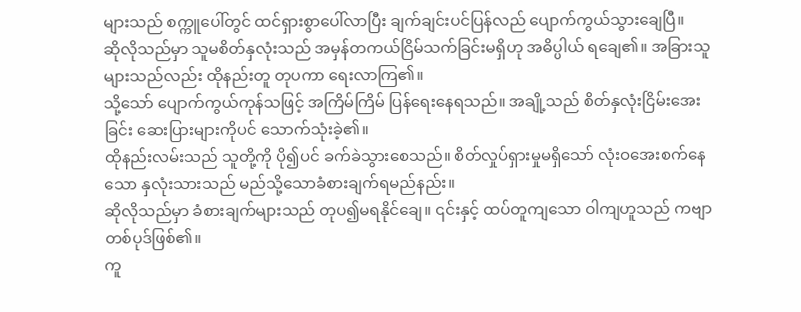များသည် စက္ကူပေါ်တွင် ထင်ရှားစွာပေါ်လာပြီး ချက်ချင်းပင်ပြန်လည် ပျောက်ကွယ်သွားချေပြီ။
ဆိုလိုသည်မှာ သူမစိတ်နှလုံးသည် အမှန်တကယ်ငြိမ်သက်ခြင်းမရှိဟု အဓိပ္ပါယ် ရချေ၏။ အခြားသူများသည်လည်း ထိုနည်းတူ တုပကာ ရေးလာကြ၏။
သို့သော် ပျောက်ကွယ်ကုန်သဖြင့် အကြိမ်ကြိမ် ပြန်ရေးနေရသည်။ အချို့သည် စိတ်နှလုံးငြိမ်းအေးခြင်း ဆေးပြားများကိုပင် သောက်သုံးခဲ့၏။
ထိုနည်းလမ်းသည် သူတို့ကို ပို၍ပင် ခက်ခဲသွားစေသည်။ စိတ်လှုပ်ရှားမှုမရှိသော် လုံးဝအေးစက်နေသော နှလုံးသားသည် မည်သို့သောခံစားချက်ရမည်နည်း။
ဆိုလိုသည်မှာ ခံစားချက်များသည် တုပ၍မရနိုင်ချေ။ ၎င်းနှင့် ထပ်တူကျသော ဝါကျဟူသည် ကဗျာတစ်ပုဒ်ဖြစ်၏။
ကူ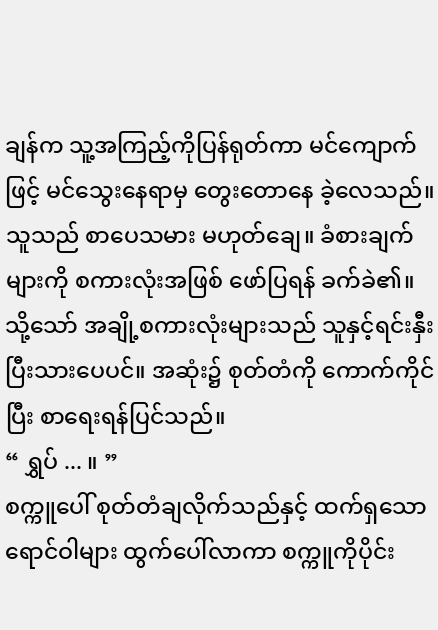ချန်က သူ့အကြည့်ကိုပြန်ရုတ်ကာ မင်ကျောက်ဖြင့် မင်သွေးနေရာမှ တွေးတောနေ ခဲ့လေသည်။ သူသည် စာပေသမား မဟုတ်ချေ။ ခံစားချက်များကို စကားလုံးအဖြစ် ဖော်ပြရန် ခက်ခဲ၏။
သို့သော် အချို့စကားလုံးများသည် သူနှင့်ရင်းနှီးပြီးသားပေပင်။ အဆုံး၌ စုတ်တံကို ကောက်ကိုင်ပြီး စာရေးရန်ပြင်သည်။
“ ရွှပ် ... ။ ”
စက္ကူပေါ် စုတ်တံချလိုက်သည်နှင့် ထက်ရှသောရောင်ဝါများ ထွက်ပေါ်လာကာ စက္ကူကိုပိုင်း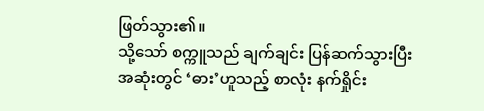ဖြတ်သွား၏။
သို့သော် စက္ကူသည် ချက်ချင်း ပြန်ဆက်သွားပြီး အဆုံးတွင် ‘ဓား’ဟူသည့် စာလုံး နက်ရှိုင်း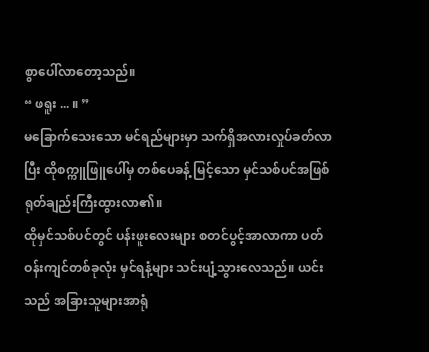စွာပေါ်လာတော့သည်။
“ ဖရူး ... ။ ”
မခြောက်သေးသော မင်ရည်များမှာ သက်ရှိအလားလှုပ်ခတ်လာပြီး ထိုစက္ကူဖြူပေါ်မှ တစ်ပေခန့် မြင့်သော မှင်သစ်ပင်အဖြစ် ရုတ်ချည်းကြီးထွားလာ၏။
ထိုမှင်သစ်ပင်တွင် ပန်းဖူးလေးများ စတင်ပွင့်အာလာကာ ပတ်ဝန်းကျင်တစ်ခုလုံး မှင်ရနံ့များ သင်းပျံ့သွားလေသည်။ ယင်းသည် အခြားသူများအာရုံ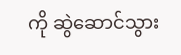ကို ဆွဲဆောင်သွား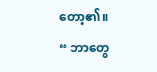တော့၏။
“ ဘာတွေ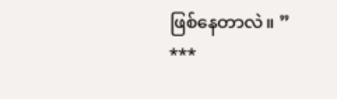ဖြစ်နေတာလဲ။ ”
***